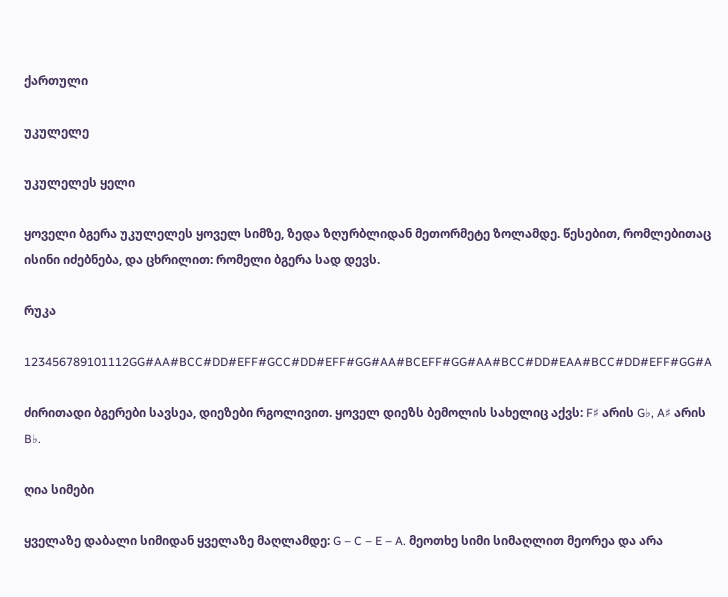ქართული

უკულელე

უკულელეს ყელი

ყოველი ბგერა უკულელეს ყოველ სიმზე, ზედა ზღურბლიდან მეთორმეტე ზოლამდე. წესებით, რომლებითაც ისინი იძებნება, და ცხრილით: რომელი ბგერა სად დევს.

რუკა

123456789101112GG#AA#BCC#DD#EFF#GCC#DD#EFF#GG#AA#BCEFF#GG#AA#BCC#DD#EAA#BCC#DD#EFF#GG#A

ძირითადი ბგერები სავსეა, დიეზები რგოლივით. ყოველ დიეზს ბემოლის სახელიც აქვს: F♯ არის G♭, A♯ არის B♭.

ღია სიმები

ყველაზე დაბალი სიმიდან ყველაზე მაღლამდე: G – C – E – A. მეოთხე სიმი სიმაღლით მეორეა და არა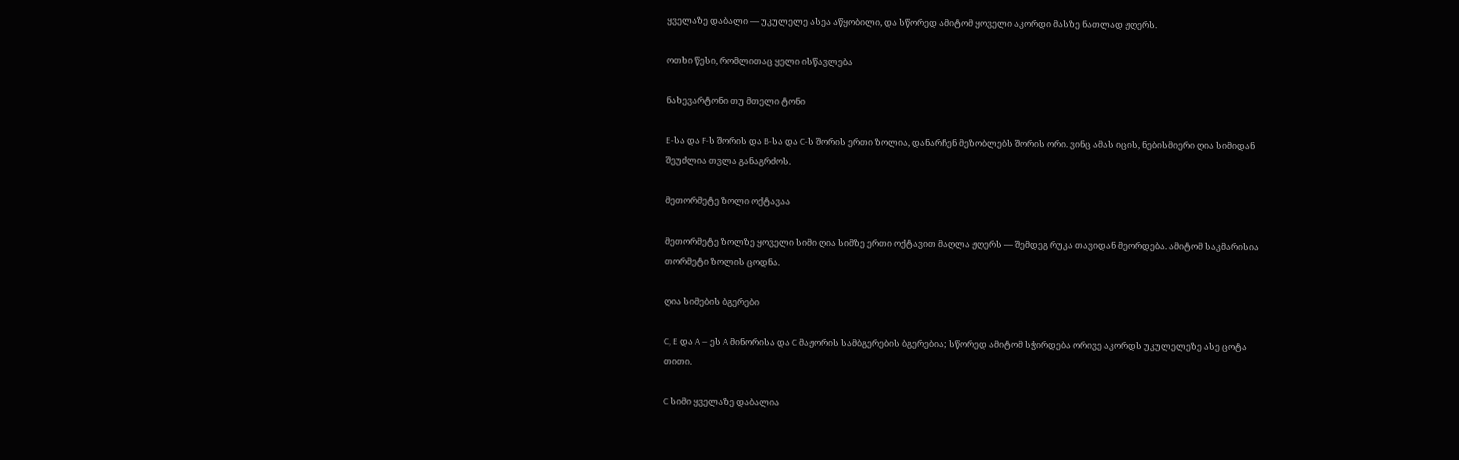ყველაზე დაბალი — უკულელე ასეა აწყობილი, და სწორედ ამიტომ ყოველი აკორდი მასზე ნათლად ჟღერს.

ოთხი წესი, რომლითაც ყელი ისწავლება

ნახევარტონი თუ მთელი ტონი

E-სა და F-ს შორის და B-სა და C-ს შორის ერთი ზოლია, დანარჩენ მეზობლებს შორის ორი. ვინც ამას იცის, ნებისმიერი ღია სიმიდან შეუძლია თვლა განაგრძოს.

მეთორმეტე ზოლი ოქტავაა

მეთორმეტე ზოლზე ყოველი სიმი ღია სიმზე ერთი ოქტავით მაღლა ჟღერს — შემდეგ რუკა თავიდან მეორდება. ამიტომ საკმარისია თორმეტი ზოლის ცოდნა.

ღია სიმების ბგერები

C, E და A — ეს A მინორისა და C მაჟორის სამბგერების ბგერებია; სწორედ ამიტომ სჭირდება ორივე აკორდს უკულელეზე ასე ცოტა თითი.

C სიმი ყველაზე დაბალია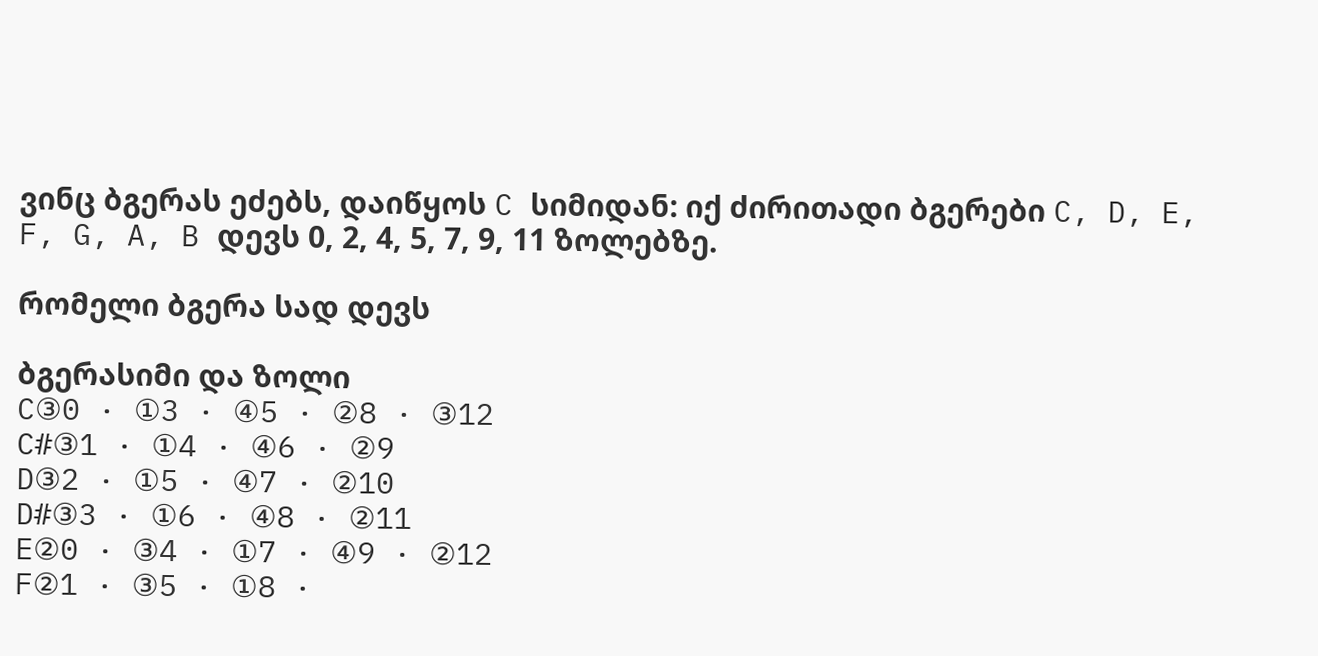ვინც ბგერას ეძებს, დაიწყოს C სიმიდან: იქ ძირითადი ბგერები C, D, E, F, G, A, B დევს 0, 2, 4, 5, 7, 9, 11 ზოლებზე.

რომელი ბგერა სად დევს

ბგერასიმი და ზოლი
C③0 · ①3 · ④5 · ②8 · ③12
C#③1 · ①4 · ④6 · ②9
D③2 · ①5 · ④7 · ②10
D#③3 · ①6 · ④8 · ②11
E②0 · ③4 · ①7 · ④9 · ②12
F②1 · ③5 · ①8 ·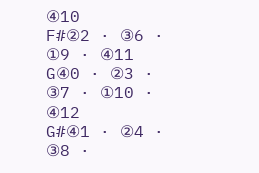④10
F#②2 · ③6 · ①9 · ④11
G④0 · ②3 · ③7 · ①10 · ④12
G#④1 · ②4 · ③8 ·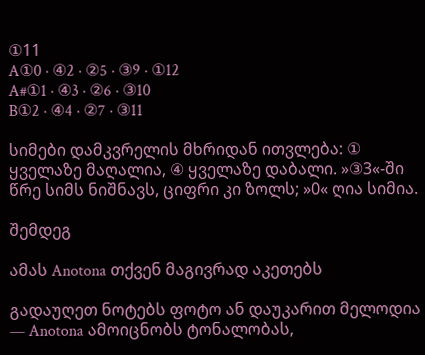①11
A①0 · ④2 · ②5 · ③9 · ①12
A#①1 · ④3 · ②6 · ③10
B①2 · ④4 · ②7 · ③11

სიმები დამკვრელის მხრიდან ითვლება: ① ყველაზე მაღალია, ④ ყველაზე დაბალი. »③3«-ში წრე სიმს ნიშნავს, ციფრი კი ზოლს; »0« ღია სიმია.

შემდეგ

ამას Anotona თქვენ მაგივრად აკეთებს

გადაუღეთ ნოტებს ფოტო ან დაუკარით მელოდია — Anotona ამოიცნობს ტონალობას,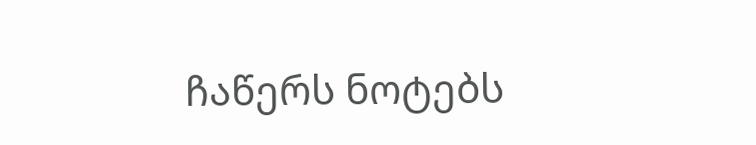ჩაწერს ნოტებს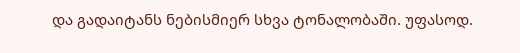და გადაიტანს ნებისმიერ სხვა ტონალობაში. უფასოდ.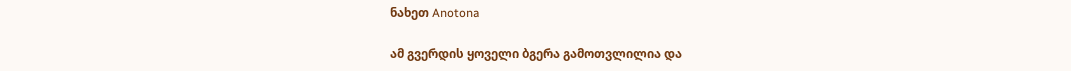ნახეთ Anotona

ამ გვერდის ყოველი ბგერა გამოთვლილია და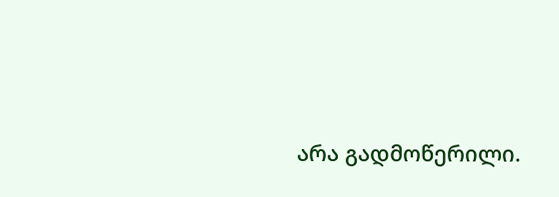არა გადმოწერილი.